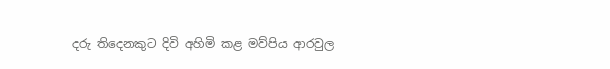දරු තිදෙනකුට දිවි අහිමි කළ මව්පිය ආරවුල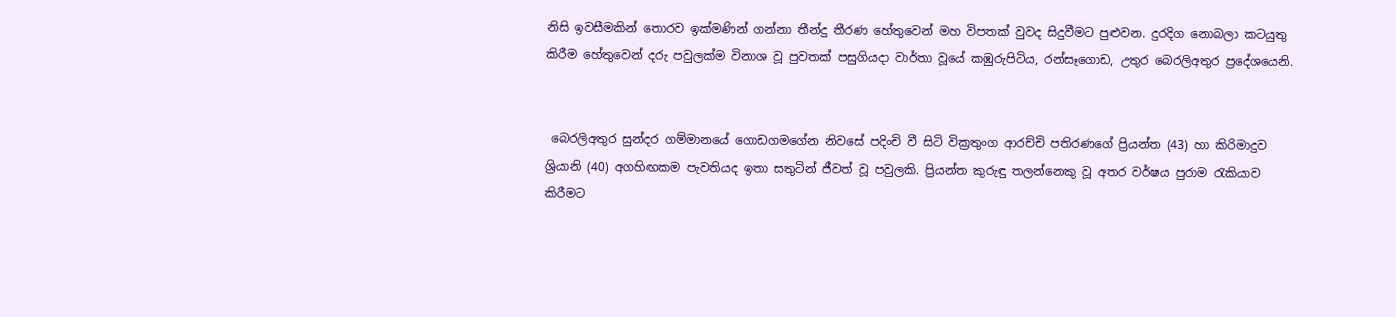නිසි ඉවසීමකින් තොරව ඉක්මණින් ගන්නා තීන්දු තීරණ හේතුවෙන් මහ විපතක් වුවද සිදුවීමට පුළුවන. දුරදිග නොබලා කටයුතු කිරීම හේතුවෙන් දරු පවුලක්ම විනාශ වූ පුවතක් පසුගියදා වාර්තා වූයේ කඹුරුපිටිය, රන්සෑගොඩ, උතුර බෙරලිඅතුර ප්‍රදේශයෙනි.


 බෙරලිඅතුර සුන්දර ගම්මානයේ ගොඩගමගේන නිවසේ පදිංචි වී සිටි වික්‍රතුංග ආරච්චි පතිරණගේ ප්‍රියන්ත (43) හා කිරිමාදුව ශ්‍රියානි (40) අගහිඟකම පැවතියද ඉතා සතුටින් ජීවත් වූ පවුලකි. ප්‍රියන්ත කුරුඳු තලන්නෙකු වූ අතර වර්ෂය පුරාම රැකියාව කිරීමට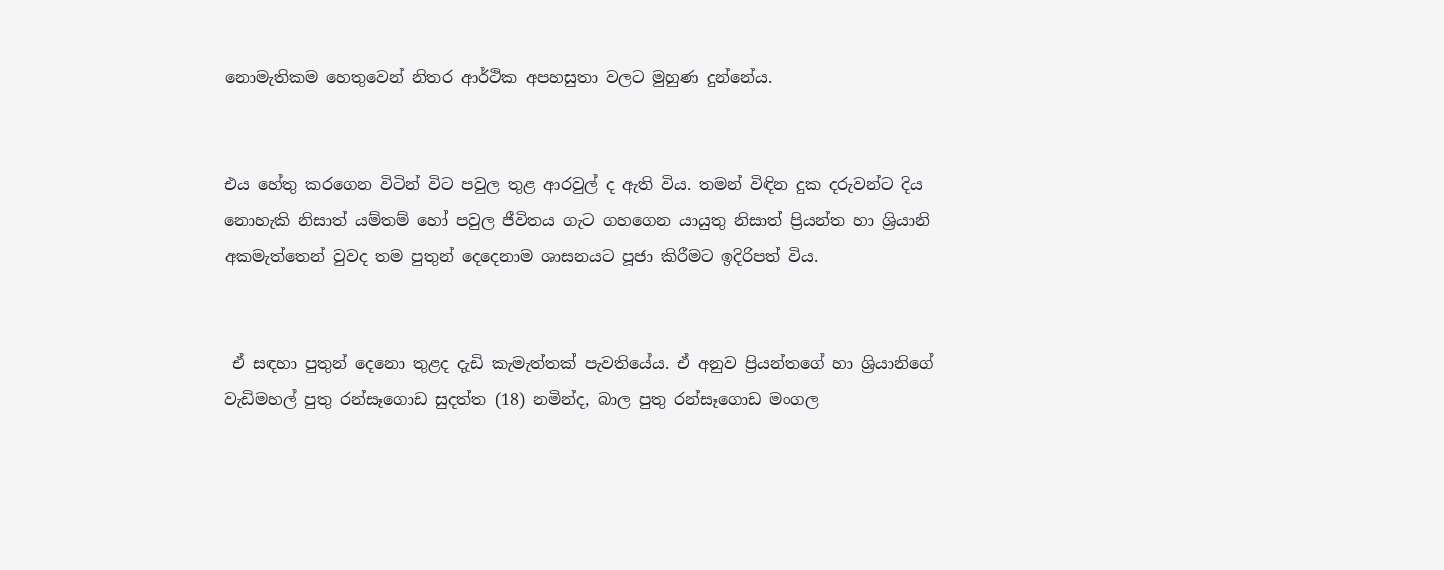නොමැතිකම හෙතුවෙන් නිතර ආර්ථික අපහසුතා වලට මුහුණ දුන්නේය.


එය හේතු කරගෙන විටින් විට පවුල තුළ ආරවුල් ද ඇති විය. තමන් විඳින දුක දරුවන්ට දිය නොහැකි නිසාත් යම්තම් හෝ පවුල ජීවිතය ගැට ගහගෙන යායුතු නිසාත් ප්‍රියන්ත හා ශ්‍රියානි අකමැත්තෙන් වුවද තම පුතුන් දෙදෙනාම ශාසනයට පූජා කිරීමට ඉදිරිපත් විය.


 ඒ සඳහා පුතුන් දෙනො තුළද දැඩි කැමැත්තක් පැවතියේය. ඒ අනුව ප්‍රියන්තගේ හා ශ්‍රියානිගේ වැඩිමහල් පුතු රන්සෑගොඩ සුදත්ත (18) නමින්ද, බාල පුතු රන්සෑගොඩ මංගල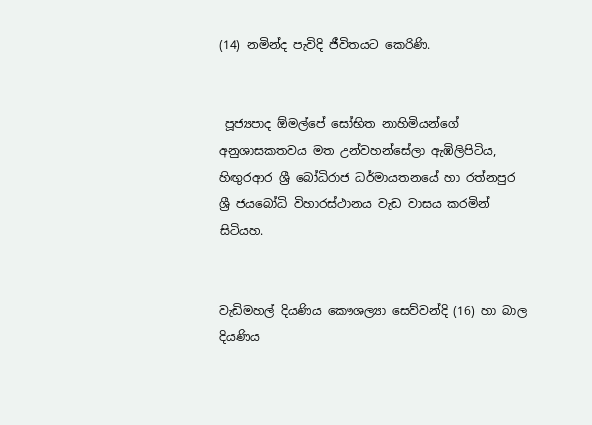(14) නමින්ද පැවිදි ජීවිතයට කෙරිණි.


 පූජ්‍යපාද ඕමල්පේ සෝභිත නාහිමියන්ගේ අනුශාසකතවය මත උන්වහන්සේලා ඇඹිලිපිටිය, හිඟුරආර ශ්‍රී බෝධිරාජ ධර්මායතනයේ හා රත්නපුර ශ්‍රී ජයබෝධි විහාරස්ථානය වැඩ වාසය කරමින් සිටියහ.


වැඩිමහල් දියණිය කෞශල්‍යා සෙව්වන්දි (16) හා බාල දියණිය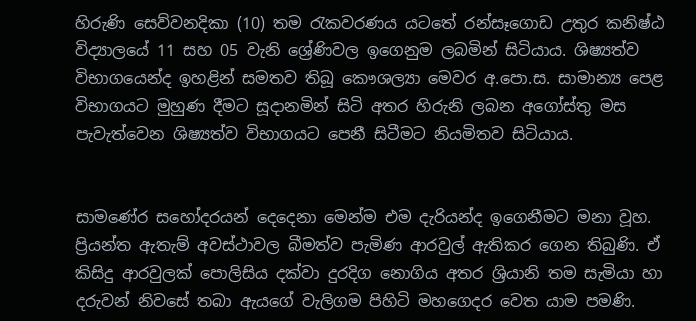හිරුණි සෙව්වනදිකා (10) තම රැකවරණය යටතේ රන්සෑගොඩ උතුර කනිෂ්ඨ විද්‍යාලයේ 11 සහ 05 වැනි ශ්‍රේණිවල ඉගෙනුම ලබමින් සිටියාය. ශිෂ්‍යත්ව විභාගයෙන්ද ඉහළින් සමතව තිබූ කෞශල්‍යා මෙවර අ.පො.ස. සාමාන්‍ය පෙළ විභාගයට මුහුණ දීමට සූදානමින් සිටි අතර හිරුනි ලබන අගෝස්තු මස පැවැත්වෙන ශිෂ්‍යත්ව විභාගයට පෙනී සිටීමට නියමිතව සිටියාය.


සාමණේර සහෝදරයන් දෙදෙනා මෙන්ම එම දැරියන්ද ඉගෙනීමට මනා වූහ. ප්‍රියන්ත ඇතැම් අවස්ථාවල බීමත්ව පැමිණ ආරවුල් ඇතිකර ගෙන තිබුණි. ඒ කිසිදු ආරවුලක් පොලිසිය දක්වා දුරදිග නොගිය අතර ශ්‍රියානි තම සැමියා හා දරුවන් නිවසේ තබා ඇයගේ වැලිගම පිහිටි මහගෙදර වෙත යාම පමණි.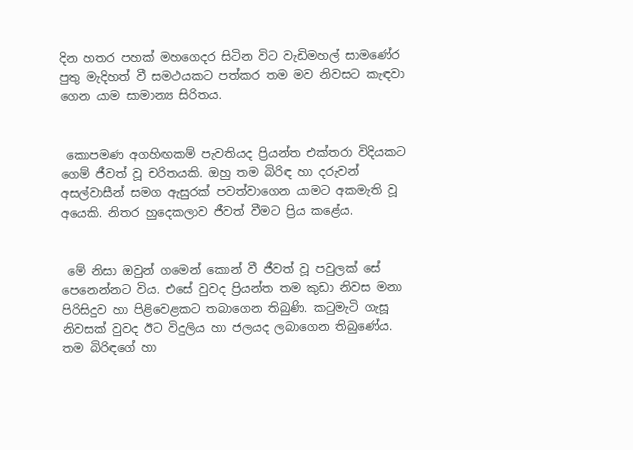දින හතර පහක් මහගෙදර සිටින විට වැඩිමහල් සාමණේර පුතු මැදිහත් වී සමථයකට පත්කර තම මව නිවසට කැඳවා ගෙන යාම සාමාන්‍ය සිරිතය.


 කොපමණ අගහිඟකම් පැවතියද ප්‍රියන්ත එක්තරා විදියකට ගෙම් ජීවත් වූ චරිතයකි. ඔහු තම බිරිඳ හා දරුවන් අසල්වාසීන් සමග ඇසුරක් පවත්වාගෙන යාමට අකමැති වූ අයෙකි. නිතර හුදෙකලාව ජීවත් වීමට ප්‍රිය කළේය.


 මේ නිසා ඔවුන් ගමෙන් කොන් වී ජීවත් වූ පවුලක් සේ පෙනෙන්නට විය. එසේ වුවද ප්‍රියන්ත තම කුඩා නිවස මනා පිරිසිදුව හා පිළිවෙළකට තබාගෙන තිබුණි. කටුමැටි ගැසූ නිවසක් වුවද ඊට විදුලිය හා ජලයද ලබාගෙන තිබුණේය. තම බිරිඳගේ හා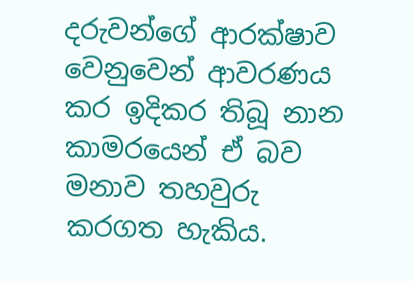දරුවන්ගේ ආරක්ෂාව වෙනුවෙන් ආවරණය කර ඉදිකර තිබූ නාන කාමරයෙන් ඒ බව මනාව තහවුරු කරගත හැකිය.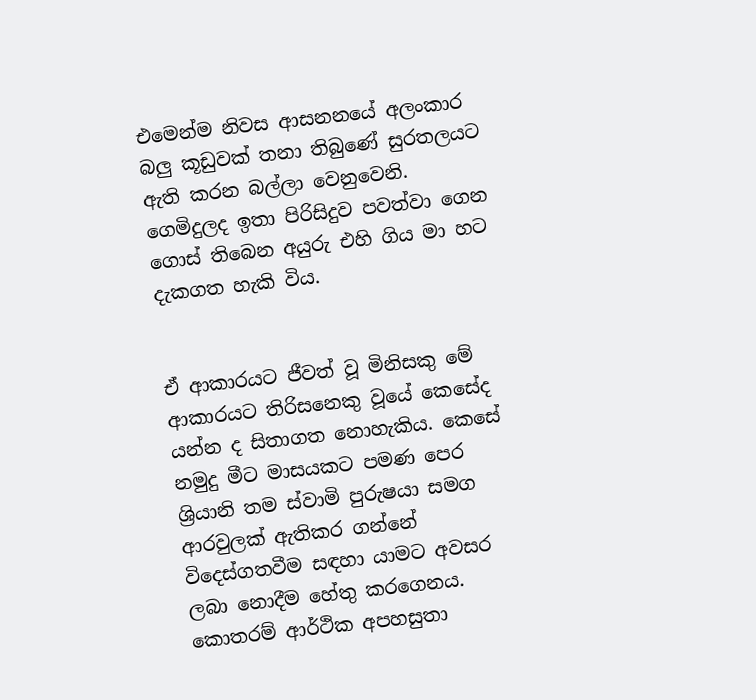එමෙන්ම නිවස ආසනනයේ අලංකාර බලු කූඩුවක් තනා තිබුණේ සුරතලයට ඇති කරන බල්ලා වෙනුවෙනි. ගෙමිදුලද ඉතා පිරිසිදුව පවත්වා ගෙන ගොස් තිබෙන අයුරු එහි ගිය මා හට දැකගත හැකි විය.


ඒ ආකාරයට ජීවත් වූ මිනිසකු මේ ආකාරයට තිරිසනෙකු වූයේ කෙසේද යන්න ද සිතාගත නොහැකිය. කෙසේ නමුදු මීට මාසයකට පමණ පෙර ශ්‍රියානි තම ස්වාමි පුරුෂයා සමග ආරවුලක් ඇතිකර ගන්නේ විදෙස්ගතවීම සඳහා යාමට අවසර ලබා නොදීම හේතු කරගෙනය. කොතරම් ආර්ථික අපහසුතා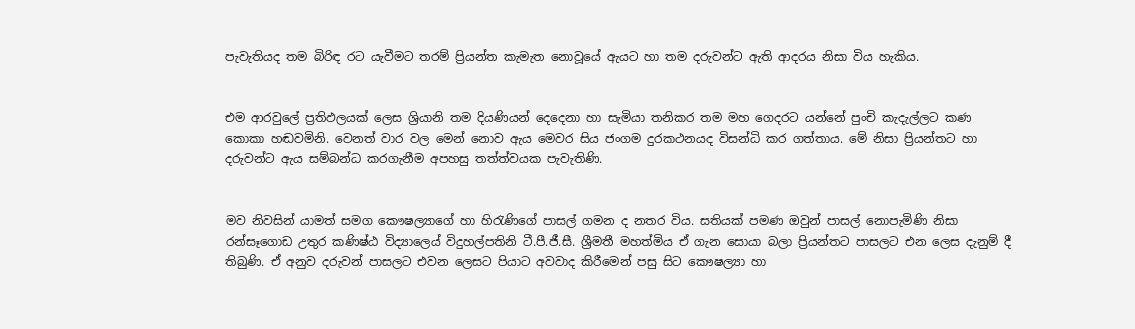පැවැතියද තම බිරිඳ රට යැවීමට තරම් ප්‍රියන්ත කැමැත නොවූයේ ඇයට හා තම දරුවන්ට ඇති ආදරය නිසා විය හැකිය.


එම ආරවුලේ ප්‍රතිඵලයක් ලෙස ශ්‍රියානි තම දියණියන් දෙදෙනා හා සැමියා තනිකර තම මහ ගෙදරට යන්නේ පුංචි කැදැල්ලට කණ කොකා හඬවමිනි. වෙනත් වාර වල මෙන් නොව ඇය මෙවර සිය ජංගම දුරකථනයද විසන්ධි කර ගත්තාය. මේ නිසා ප්‍රියන්තට හා දරුවන්ට ඇය සම්බන්ධ කරගැනීම අපහසු තත්ත්වයක පැවැතිණි.


මව නිවසින් යාමත් සමග කෞෂල්‍යාගේ හා හිරැණිගේ පාසල් ගමන ද නතර විය. සතියක් පමණ ඔවුන් පාසල් නොපැමිණි නිසා රන්සෑගොඩ උතුර කණිෂ්ඨ විද්‍යාලෙය් විදුහල්පතිනි ටී.පී.ජී.සී. ශ්‍රීමතී මහත්මිය ඒ ගැන සොයා බලා ප්‍රියන්තට පාසලට එන ලෙස දැනුම් දී තිබුණි. ඒ අනුව දරුවන් පාසලට එවන ලෙසට පියාට අවවාද කිරීමෙන් පසු සිට කෞෂල්‍යා හා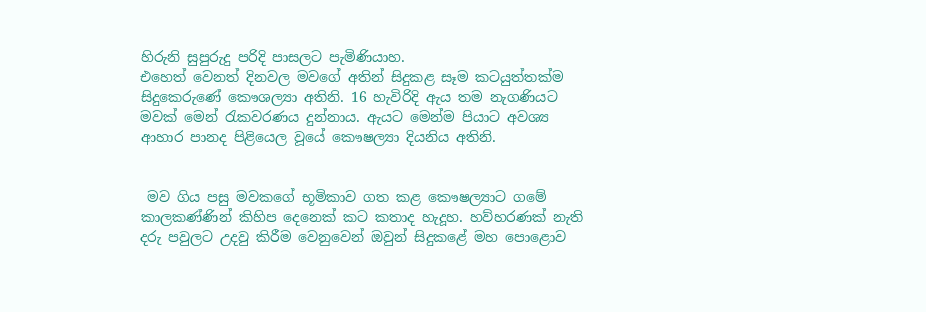හිරුනි සුපුරුදු පරිදි පාසලට පැමිණියාහ.
එහෙත් වෙනත් දිනවල මවගේ අතින් සිදුකළ සෑම කටයුත්තක්ම සිදුකෙරුණේ කෞශල්‍යා අතිනි. 16 හැවිරිදි ඇය තම නැගණියට මවක් මෙන් රැකවරණය දුන්නාය. ඇයට මෙන්ම පියාට අවශ්‍ය ආහාර පානද පිළියෙල වූයේ කෞෂල්‍යා දියනිය අතිනි.


 මව ගිය පසු මවකගේ භූමිකාව ගත කළ කෞෂල්‍යාට ගමේ කාලකණ්ණින් කිහිප දෙනෙක් කට කතාද හැදූහ. හව්හරණක් නැති දරු පවුලට උදවු කිරීම වෙනුවෙන් ඔවුන් සිදුකළේ මහ පොළොව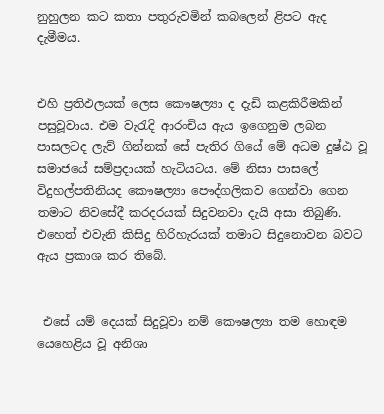නුහුලන කට කතා පතුරුවමින් කබලෙන් ළිපට ඇද දැමීමය.


එහි ප්‍රතිඵලයක් ලෙස කෞෂල්‍යා ද දැඩි කළකිරීමකින් පසුවූවාය. එම වැරැදි ආරංචිය ඇය ඉගෙනුම ලබන පාසලටද ලැව් ගින්නක් සේ පැතිර ගියේ මේ අධම දුෂ්ඨ වූ සමාජයේ සම්ප්‍රදායක් හැටියටය. මේ නිසා පාසලේ විදුහල්පතිනියද කෞෂල්‍යා පෞද්ගලිකව ගෙන්වා ගෙන තමාට නිවසේදී කරදරයක් සිදුවනවා දැයි අසා තිබුණි. එහෙත් එවැනි කිසිදු හිරිහැරයක් තමාට සිදුනොවන බවට ඇය ප්‍රකාශ කර තිබේ.


 එසේ යම් දෙයක් සිදුවූවා නම් කෞෂල්‍යා තම හොඳම යෙහෙළිය වූ අනිශා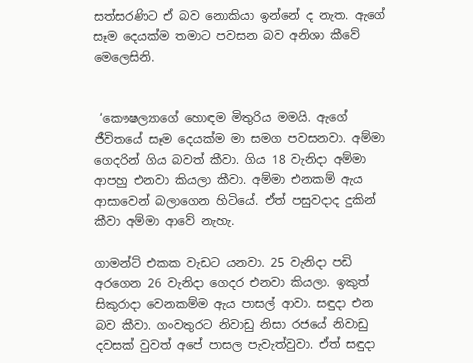සත්සරණිට ඒ බව නොකියා ඉන්නේ ද නැත. ඇගේ සෑම දෙයක්ම තමාට පවසන බව අනිශා කීවේ මෙලෙසිනි.


 ‘කෞෂල්‍යාගේ හොඳම මිතුරිය මමයි. ඇගේ ජීවිතයේ සෑම දෙයක්ම මා සමග පවසනවා. අම්මා ගෙදරින් ගිය බවත් කීවා. ගිය 18 වැනිදා අම්මා ආපහු එනවා කියලා කීවා. අම්මා එනකම් ඇය ආසාවෙන් බලාගෙන හිටියේ. ඒත් පසුවදාද දුකින් කීවා අම්මා ආවේ නැහැ.

ගාමන්ට් එකක වැඩට යනවා. 25 වැනිදා පඩි අරගෙන 26 වැනිදා ගෙදර එනවා කියලා. ඉකුත් සිකුරාදා වෙනකම්ම ඇය පාසල් ආවා. සඳුදා එන බව කීවා. ගංවතුරට නිවාඩු නිසා රජයේ නිවාඩු දවසක් වුවත් අපේ පාසල පැවැත්වුවා. ඒත් සඳුදා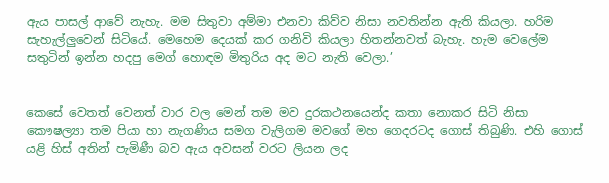ඇය පාසල් ආවේ නැහැ. මම සිතුවා අම්මා එනවා කිව්ව නිසා නවතින්න ඇති කියලා. හරිම සැහැල්ලුවෙන් සිටියේ. මෙහෙම දෙයක් කර ගනිවි කියලා හිතන්නවත් බැහැ. හැම වෙලේම සතුටින් ඉන්න හදපු මෙග් හොඳම මිතුරිය අද මට නැති වෙලා.’


කෙසේ වෙතත් වෙනත් වාර වල මෙන් තම මව දුරකථනයෙන්ද කතා නොකර සිටි නිසා කෞෂල්‍යා තම පියා හා නැගණිය සමග වැලිගම මවගේ මහ ගෙදරටද ගොස් තිබුණි. එහි ගොස් යළි හිස් අතින් පැමිණී බව ඇය අවසන් වරට ලියන ලද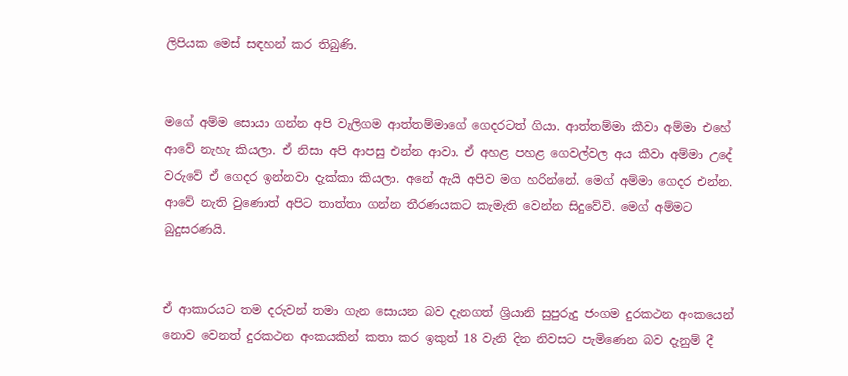ලිපියක මෙස් සඳහන් කර තිබුණි.


මගේ අම්ම සොයා ගන්න අපි වැලිගම ආත්තම්මාගේ ගෙදරටත් ගියා. ආත්තම්මා කීවා අම්මා එහේ ආවේ නැහැ කියලා. ඒ නිසා අපි ආපසු එන්න ආවා. ඒ අහළ පහළ ගෙවල්වල අය කීවා අම්මා උදේ වරුවේ ඒ ගෙදර ඉන්නවා දැක්කා කියලා. අනේ ඇයි අපිව මග හරින්නේ. මෙග් අම්මා ගෙදර එන්න. ආවේ නැති වුණොත් අපිට තාත්තා ගන්න තීරණයකට කැමැති වෙන්න සිදුවේවි. මෙග් අම්මට බුදුසරණයි.


ඒ ආකාරයට තම දරුවන් තමා ගැන සොයන බව දැනගත් ශ්‍රියානි සුපුරුදු ජංගම දුරකථන අංකයෙන් නොව වෙනත් දුරකථන අංකයකින් කතා කර ඉකුත් 18 වැනි දින නිවසට පැමිණෙන බව දැනුම් දී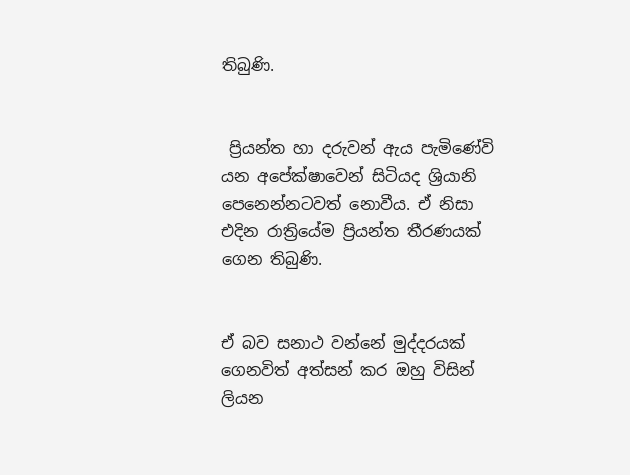තිබුණි.


 ප්‍රියන්ත හා දරුවන් ඇය පැමිණේවි යන අපේක්ෂාවෙන් සිටියද ශ්‍රියානි පෙනෙන්නටවත් නොවීය. ඒ නිසා එදින රාත්‍රියේම ප්‍රියන්ත තීරණයක් ගෙන තිබුණි.


ඒ බව සනාථ වන්නේ මුද්දරයක් ගෙනවිත් අත්සන් කර ඔහු විසින් ලියන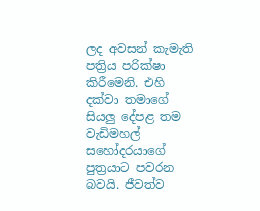ලද අවසන් කැමැති පත්‍රිය පරික්ෂා කිරීමෙනි. එහි දක්වා තමාගේ සියලු දේපළ තම වැඩිමහල් සහෝදරයාගේ පුත්‍රයාට පවරන බවයි. ජීවත්ව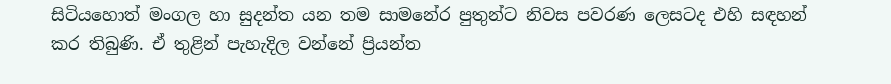සිටියහොත් මංගල හා සුදන්ත යන තම සාමනේර පුතුන්ට නිවස පවරණ ලෙසටද එහි සඳහන් කර තිබුණි. ඒ තුළින් පැහැදිල වන්නේ ප්‍රියන්ත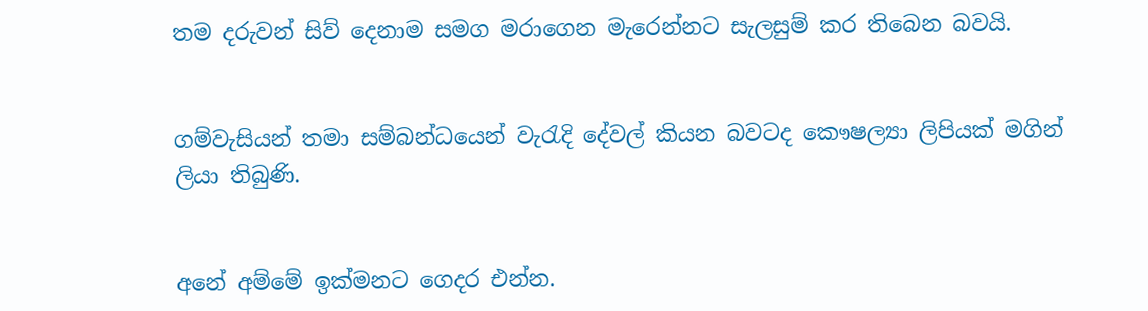තම දරුවන් සිව් දෙනාම සමග මරාගෙන මැරෙන්නට සැලසුම් කර තිබෙන බවයි.


ගම්වැසියන් තමා සම්බන්ධයෙන් වැරැදි දේවල් කියන බවටද කෞෂල්‍යා ලිපියක් මගින් ලියා තිබුණි.


අනේ අම්මේ ඉක්මනට ගෙදර එන්න.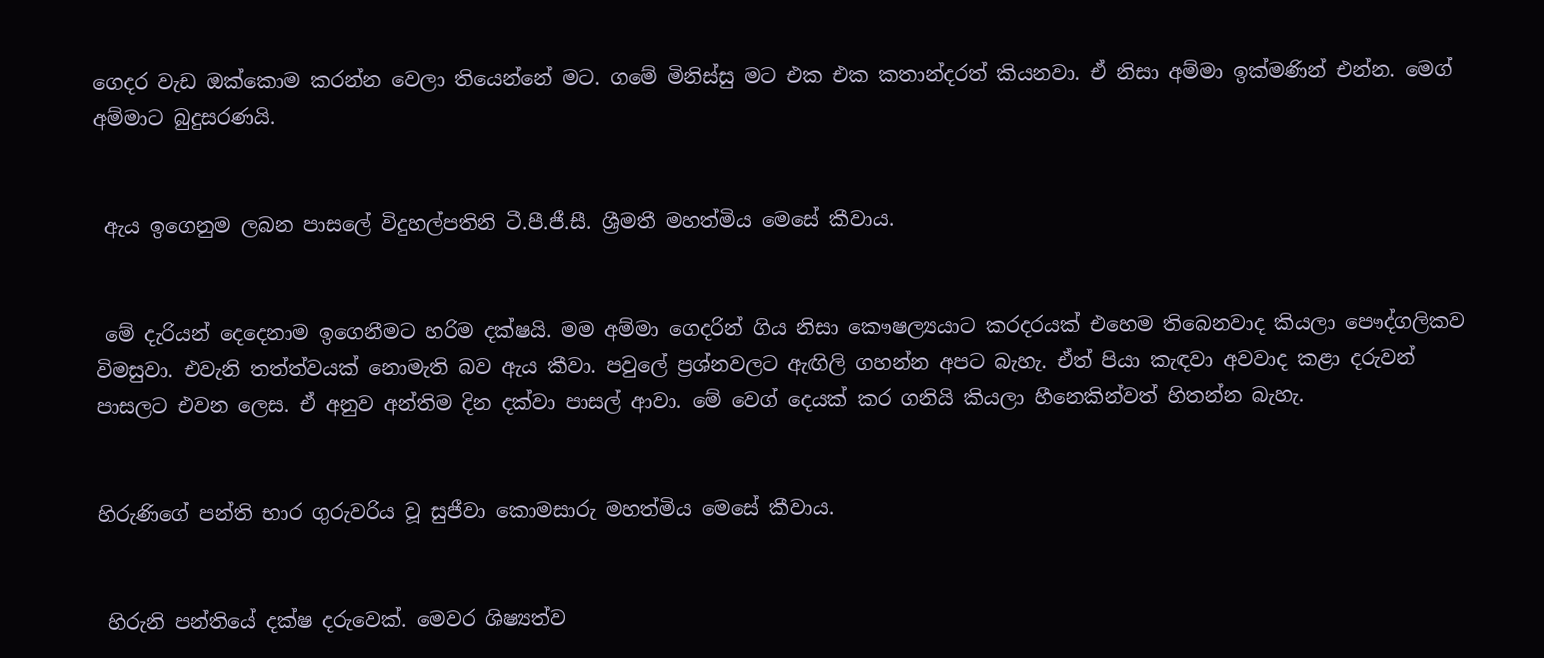ගෙදර වැඩ ඔක්කොම කරන්න වෙලා තියෙන්නේ මට. ගමේ මිනිස්සු මට එක එක කතාන්දරත් කියනවා. ඒ නිසා අම්මා ඉක්මණින් එන්න. මෙග් අම්මාට බුදුසරණයි.


 ඇය ඉගෙනුම ලබන පාසලේ විදුහල්පතිනි ටී.පී.ජී.සී. ශ්‍රීමතී මහත්මිය මෙසේ කීවාය.


 මේ දැරියන් දෙදෙනාම ඉගෙනීමට හරිම දක්ෂයි. මම අම්මා ගෙදරින් ගිය නිසා කෞෂල්‍යයාට කරදරයක් එහෙම තිබෙනවාද කියලා පෞද්ගලිකව විමසුවා. එවැනි තත්ත්වයක් නොමැති බව ඇය කීවා. පවුලේ ප්‍රශ්නවලට ඇඟිලි ගහන්න අපට බැහැ. ඒත් පියා කැඳවා අවවාද කළා දරුවන් පාසලට එවන ලෙස. ඒ අනුව අන්තිම දින දක්වා පාසල් ආවා. මේ වෙග් දෙයක් කර ගනියි කියලා හීනෙකින්වත් හිතන්න බැහැ.


හිරුණිගේ පන්ති භාර ගුරුවරිය වූ සුජීවා කොමසාරු මහත්මිය මෙසේ කීවාය.


 හිරුනි පන්තියේ දක්ෂ දරුවෙක්. මෙවර ශිෂ්‍යත්ව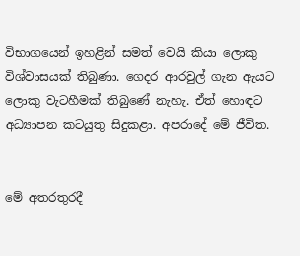විභාගයෙන් ඉහළින් සමත් වෙයි කියා ලොකු විශ්වාසයක් තිබුණා. ගෙදර ආරවුල් ගැන ඇයට ලොකු වැටහීමක් තිබුණේ නැහැ. ඒත් හොඳට අධ්‍යාපන කටයුතු සිදුකළා. අපරාදේ මේ ජීවිත.


මේ අතරතුරදී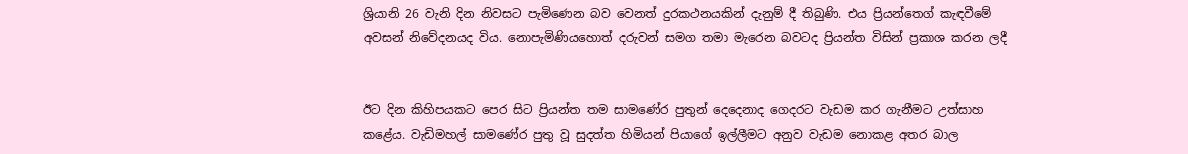ශ්‍රියානි 26 වැනි දින නිවසට පැමිණෙන බව වෙනත් දුරකථනයකින් දැනුම් දී තිබුණි. එය ප්‍රියන්තෙග් කැඳවීමේ අවසන් නිවේදනයද විය. නොපැමිණියහොත් දරුවන් සමග තමා මැරෙන බවටද ප්‍රියන්ත විසින් ප්‍රකාශ කරන ලදී


ඊට දින කිහිපයකට පෙර සිට ප්‍රියන්ත තම සාමණේර පුතුන් දෙදෙනාද ගෙදරට වැඩම කර ගැනීමට උත්සාහ කළේය. වැඩිමහල් සාමණේර පුතු වූ සුදත්ත හිමියන් පියාගේ ඉල්ලීමට අනුව වැඩම නොකළ අතර බාල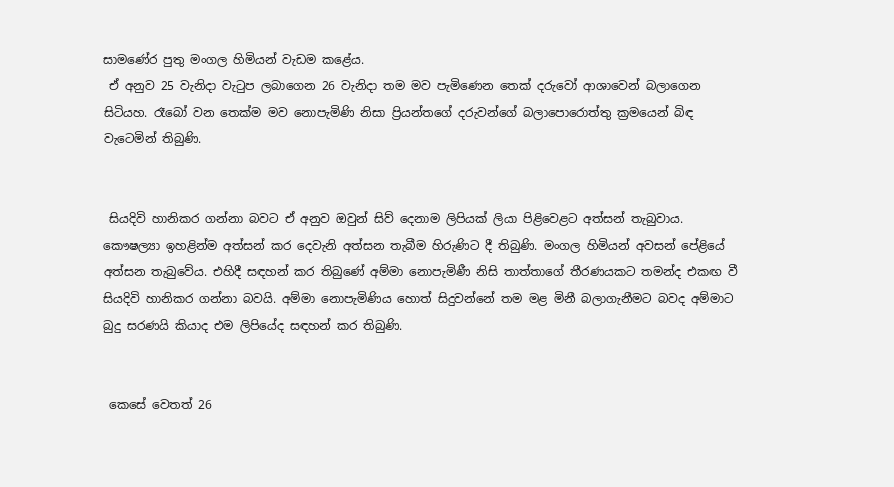සාමණේර පුතු මංගල හිමියන් වැඩම කළේය.
 ඒ අනුව 25 වැනිදා වැටුප ලබාගෙන 26 වැනිදා තම මව පැමිණෙන තෙක් දරුවෝ ආශාවෙන් බලාගෙන සිටියහ. රෑබෝ වන තෙක්ම මව නොපැමිණි නිසා ප්‍රියන්තගේ දරුවන්ගේ බලාපොරොත්තු ක්‍රමයෙන් බිඳ වැටෙමින් තිබුණි.


 සියදිවි හානිකර ගන්නා බවට ඒ අනුව ඔවුන් සිව් දෙනාම ලිපියක් ලියා පිළිවෙළට අත්සන් තැබුවාය. කෞෂල්‍යා ඉහළින්ම අත්සන් කර දෙවැනි අත්සන තැබීම හිරුණිට දී තිබුණි. මංගල හිමියන් අවසන් පේළියේ අත්සන තැබුවේය. එහිදී සඳහන් කර තිබුණේ අම්මා නොපැමිණී නිසි තාත්තාගේ තීරණයකට තමන්ද එකඟ වී සියදිවි හානිකර ගන්නා බවයි. අම්මා නොපැමිණිය හොත් සිදුවන්නේ තම මළ මිනී බලාගැනීමට බවද අම්මාට බුදු සරණයි කියාද එම ලිපියේද සඳහන් කර තිබුණි.


 කෙසේ වෙතත් 26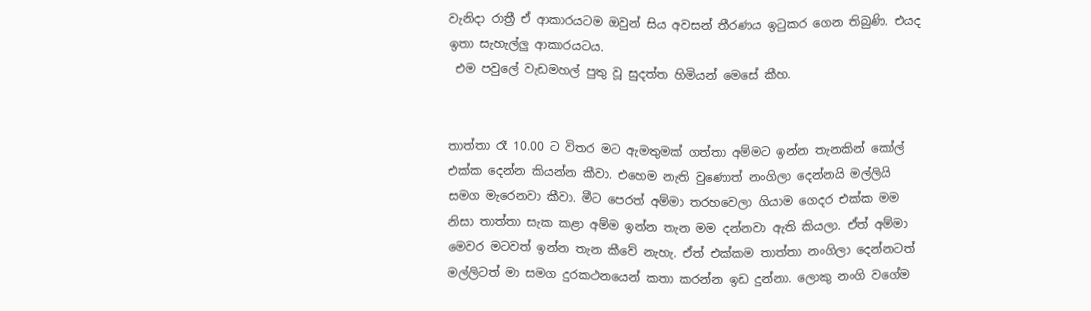වැනිදා රාත්‍රී ඒ ආකාරයටම ඔවුන් සිය අවසන් තීරණය ඉටුකර ගෙන තිබුණි. එයද ඉතා සැහැල්ලු ආකාරයටය.
 එම පවුලේ වැඩමහල් පුතු වූ සුදත්ත හිමියන් මෙසේ කීහ.


තාත්තා රෑ 10.00 ට විතර මට ඇමතුමක් ගත්තා අම්මට ඉන්න තැනකින් කෝල් එක්ක දෙන්න කියන්න කීවා. එහෙම නැති වුණොත් නංගිලා දෙන්නයි මල්ලියි සමග මැරෙනවා කීවා. මීට පෙරත් අම්මා තරහවෙලා ගියාම ගෙදර එක්ක මම නිසා තාත්තා සැක කළා අම්ම ඉන්න තැන මම දන්නවා ඇති කියලා. ඒත් අම්මා මෙවර මටවත් ඉන්න තැන කීවේ නැහැ. ඒත් එක්කම තාත්තා නංගිලා දෙන්නටත් මල්ලිටත් මා සමග දුරකථනයෙන් කතා කරන්න ඉඩ දුන්නා. ලොකු නංගි වගේම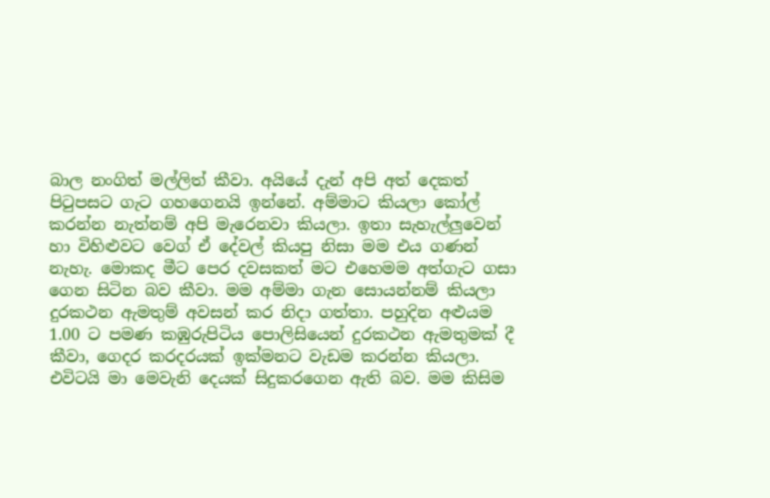බාල නංගිත් මල්ලිත් කීවා. අයියේ දැන් අපි අත් දෙකත් පිටුපසට ගැට ගහගෙනයි ඉන්නේ. අම්මාට කියලා කෝල් කරන්න නැත්නම් අපි මැරෙනවා කියලා. ඉතා සැහැල්ලුවෙන් හා විහිළුවට වෙග් ඒ දේවල් කියපු නිසා මම එය ගණන් නැහැ. මොකද මීට පෙර දවසකත් මට එහෙමම අත්ගැට ගසා ගෙන සිටින බව කීවා. මම අම්මා ගැන සොයන්නම් කියලා දුරකථන ඇමතුම් අවසන් කර නිදා ගත්තා. පහුදින අළුයම 1.00 ට පමණ කඹුරුපිටිය පොලිසියෙන් දුරකථන ඇමතුමක් දී කීවා, ගෙදර කරදරයක් ඉක්මනට වැඩම කරන්න කියලා. එවිටයි මා මෙවැනි දෙයක් සිදුකරගෙන ඇති බව. මම කිසිම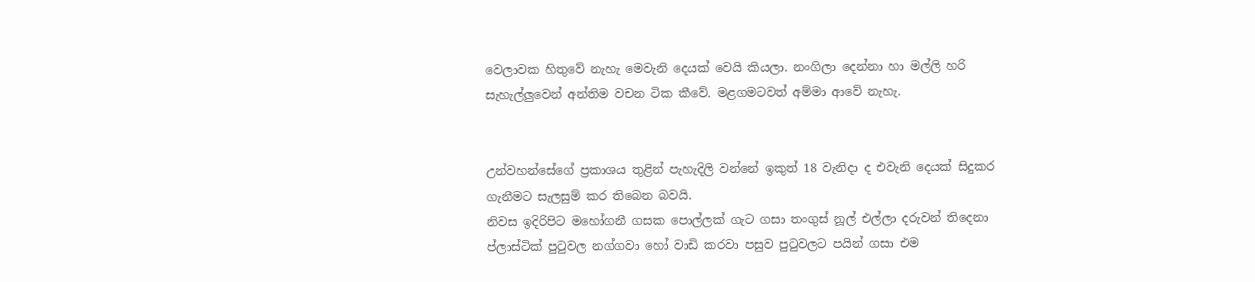වෙලාවක හිතුවේ නැහැ මෙවැනි දෙයක් වෙයි කියලා. නංගිලා දෙන්නා හා මල්ලි හරි සැහැල්ලුවෙන් අන්තිම වචන ටික කීවේ. මළගමටවත් අම්මා ආවේ නැහැ.


උන්වහන්සේගේ ප්‍රකාශය තුළින් පැහැදිලි වන්නේ ඉකුත් 18 වැනිදා ද එවැනි දෙයක් සිදුකර ගැනීමට සැලසුම් කර තිබෙන බවයි.
නිවස ඉදිරිපිට මහෝගනී ගසක පොල්ලක් ගැට ගසා තංගුස් නූල් එල්ලා දරුවන් තිදෙනා ප්ලාස්ටික් පුටුවල නග්ගවා හෝ වාඩි කරවා පසුව පුටුවලට පයින් ගසා එම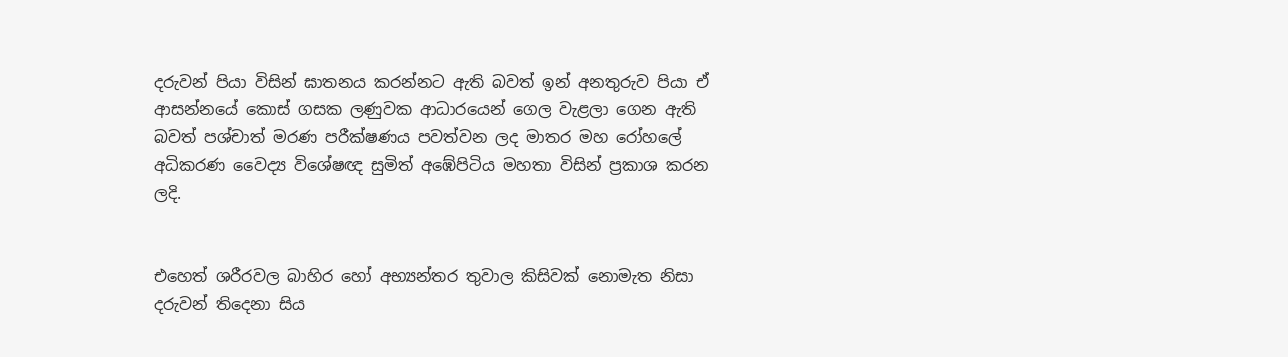දරුවන් පියා විසින් ඝාතනය කරන්නට ඇති බවත් ඉන් අනතුරුව පියා ඒ ආසන්නයේ කොස් ගසක ලණුවක ආධාරයෙන් ගෙල වැළලා ගෙන ඇති බවත් පශ්චාත් මරණ පරීක්ෂණය පවත්වන ලද මාතර මහ රෝහලේ අධිකරණ වෛද්‍ය විශේෂඥ සුමිත් අඹේපිටිය මහතා විසින් ප්‍රකාශ කරන ලදි.


එහෙත් ශරීරවල බාහිර හෝ අභ්‍යන්තර තුවාල කිසිවක් නොමැත නිසා දරුවන් තිදෙනා සිය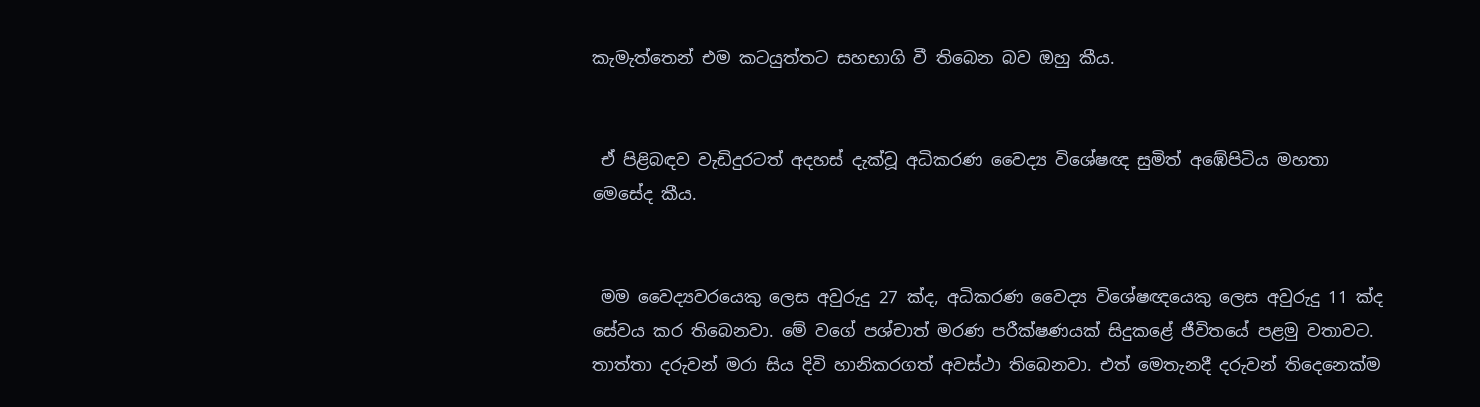කැමැත්තෙන් එම කටයුත්තට සහභාගි වී තිබෙන බව ඔහු කීය.


 ඒ පිළිබඳව වැඩිදුරටත් අදහස් දැක්වූ අධිකරණ වෛද්‍ය විශේෂඥ සුමිත් අඹේපිටිය මහතා මෙසේද කීය.


 මම වෛද්‍යවරයෙකු ලෙස අවුරුදු 27 ක්ද, අධිකරණ වෛද්‍ය විශේෂඥයෙකු ලෙස අවුරුදු 11 ක්ද සේවය කර තිබෙනවා. මේ වගේ පශ්චාත් මරණ පරීක්ෂණයක් සිදුකළේ ජීවිතයේ පළමු වතාවට. තාත්තා දරුවන් මරා සිය දිවි හානිකරගත් අවස්ථා තිබෙනවා. එත් මෙතැනදී දරුවන් තිදෙනෙක්ම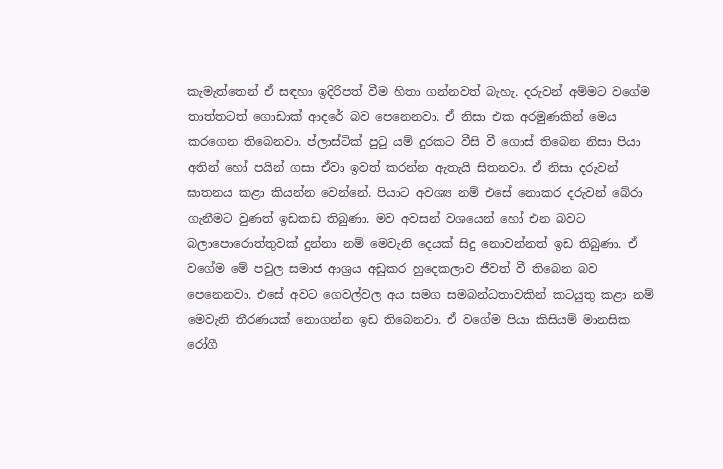කැමැත්තෙන් ඒ සඳහා ඉදිරිපත් වීම හිතා ගන්නවත් බැහැ. දරුවන් අම්මට වගේම තාත්තටත් ගොඩාක් ආදරේ බව පෙනෙනවා. ඒ නිසා එක අරමුණකින් මෙය කරගෙන තිබෙනවා. ප්ලාස්ටික් පුටු යම් දුරකට වීසි වී ගොස් තිබෙන නිසා පියා අතින් හෝ පයින් ගසා ඒවා ඉවත් කරන්න ඇතැයි සිතනවා. ඒ නිසා දරුවන් ඝාතනය කළා කියන්න වෙන්නේ. පියාට අවශ්‍ය නම් එසේ නොකර දරුවන් බේරා ගැනීමට වුණත් ඉඩකඩ තිබුණා. මව අවසන් වශයෙන් හෝ එන බවට බලාපොරොත්තුවක් දුන්නා නම් මෙවැනි දෙයක් සිදු නොවන්නත් ඉඩ තිබුණා. ඒ වගේම මේ පවුල සමාජ ආශ්‍රය අඩුකර හුදෙකලාව ජීවත් වී තිබෙන බව පෙනෙනවා. එසේ අවට ගෙවල්වල අය සමග සමබන්ධතාවකින් කටයුතු කළා නම් මෙවැනි තීරණයක් නොගන්න ඉඩ තිබෙනවා. ඒ වගේම පියා කිසියම් මානසික රෝගී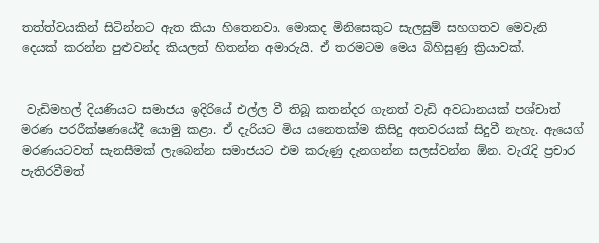තත්ත්වයකින් සිටින්නට ඇත කියා හිතෙනවා. මොකද මිනිසෙකුට සැලසුම් සහගතව මෙවැනි දෙයක් කරන්න පුළුවන්ද කියලත් හිතන්න අමාරුයි. ඒ තරමටම මෙය බිහිසුණු ක්‍රියාවක්.


 වැඩිමහල් දියණියට සමාජය ඉදිරියේ එල්ල වී තිබූ කතන්දර ගැනත් වැඩි අවධානයක් පශ්චාත් මරණ පරරීක්ෂණයේදී යොමු කළා. ඒ දැරියට මිය යනෙතක්ම කිසිදු අතවරයක් සිදුවී නැහැ. ඇයෙග් මරණයටවත් සැනසීමක් ලැබෙන්න සමාජයට එම කරුණු දැනගන්න සලස්වන්න ඕන. වැරැදි ප්‍රචාර පැතිරවීමත්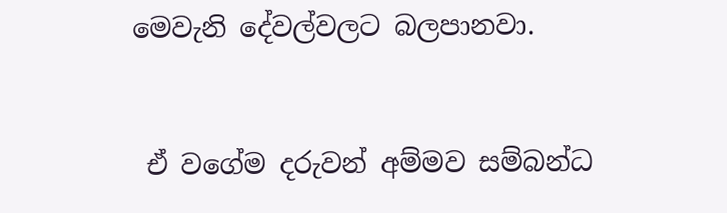මෙවැනි දේවල්වලට බලපානවා.


 ඒ වගේම දරුවන් අම්මව සම්බන්ධ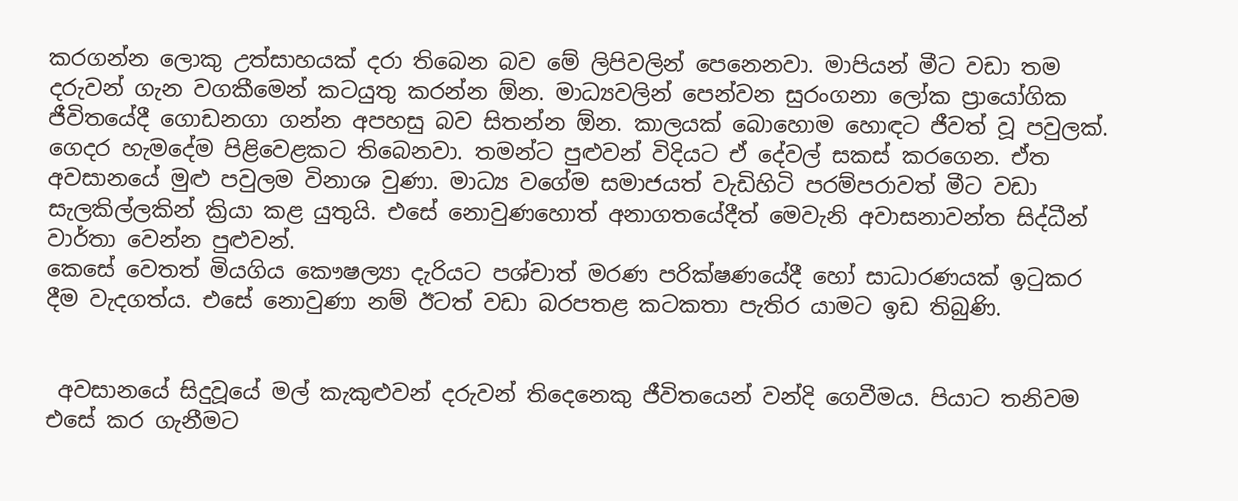කරගන්න ලොකු උත්සාහයක් දරා තිබෙන බව මේ ලිපිවලින් පෙනෙනවා. මාපියන් මීට වඩා තම දරුවන් ගැන වගකීමෙන් කටයුතු කරන්න ඕන. මාධ්‍යවලින් පෙන්වන සුරංගනා ලෝක ප්‍රායෝගික ජීවිතයේදී ගොඩනගා ගන්න අපහසු බව සිතන්න ඕන. කාලයක් බොහොම හොඳට ජීවත් වූ පවුලක්. ගෙදර හැමදේම පිළිවෙළකට තිබෙනවා. තමන්ට පුළුවන් විදියට ඒ දේවල් සකස් කරගෙන. ඒත අවසානයේ මුළු පවුලම විනාශ වුණා. මාධ්‍ය වගේම සමාජයත් වැඩිහිටි පරම්පරාවත් මීට වඩා සැලකිල්ලකින් ක්‍රියා කළ යුතුයි. එසේ නොවුණහොත් අනාගතයේදීත් මෙවැනි අවාසනාවන්ත සිද්ධීන් වාර්තා වෙන්න පුළුවන්.
කෙසේ වෙතත් මියගිය කෞෂල්‍යා දැරියට පශ්චාත් මරණ පරික්ෂණයේදී හෝ සාධාරණයක් ඉටුකර දීම වැදගත්ය. එසේ නොවුණා නම් ඊටත් වඩා බරපතළ කටකතා පැතිර යාමට ඉඩ තිබුණි.


 අවසානයේ සිදුවූයේ මල් කැකුළුවන් දරුවන් තිදෙනෙකු ජීවිතයෙන් වන්දි ගෙවීමය. පියාට තනිවම එසේ කර ගැනීමට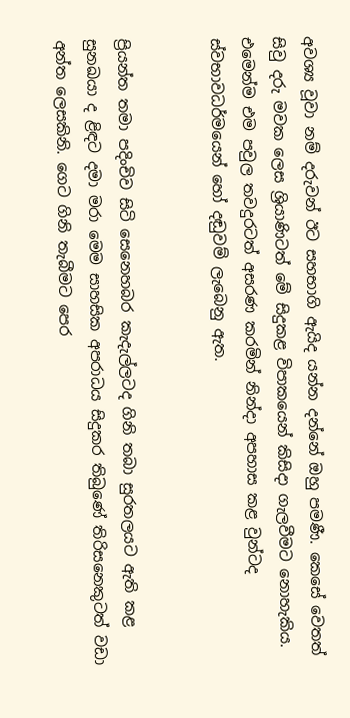අවශ්‍ය වූවා නම් දරුවන් ඊට සහභාගි ඇයිද යන්න දන්නේ ඔහු පමණී. කෙසේ වෙතත් සිවු දරු මවක ලෙස ශ්‍රියාණිටත් මේ සිදුකළ විපාකයෙන් කිසිදා ගැලවීමට නොහැකිය. එමෙන්ම එම පවුල තවදුරටත් අසරණ කරමින් නින්දා අපහාස කළ වුන්ටද ස්වභාවධර්මයෙන් හෝ දඬුවම් ලැබෙනු ඇත.


ප්‍රියන්ත තමා පදිංචිව සිටි සෙනෙහබර කැදැල්ලටද ගිනි තබා සුරතලයට ඇති කළ සුනඛයා ද ළිඳට දමා මරා මෙම සාහසික අපරාධය සිදුකර තිබුණේ තිරිසනෙකුටත් වඩා අන්ත ලෙසකිනි. ගෙට ගිනි තැබීමට පෙර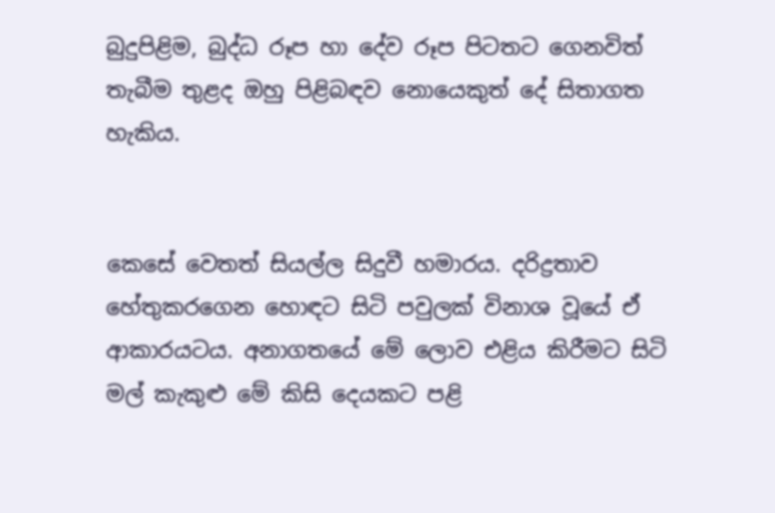බුදුපිළිම, බුද්ධ රූප හා දේව රූප පිටතට ගෙනවිත් තැබීම තුළද ඔහු පිළිබඳව නොයෙකුත් දේ සිතාගත හැකිය.


කෙසේ වෙතත් සියල්ල සිදුවී හමාරය. දරිද්‍රතාව හේතුකරගෙන හොඳට සිටි පවුලක් විනාශ වූයේ ඒ ආකාරයටය. අනාගතයේ මේ ලොව එළිය කිරීමට සිටි මල් කැකුළු මේ කිසි දෙයකට පළි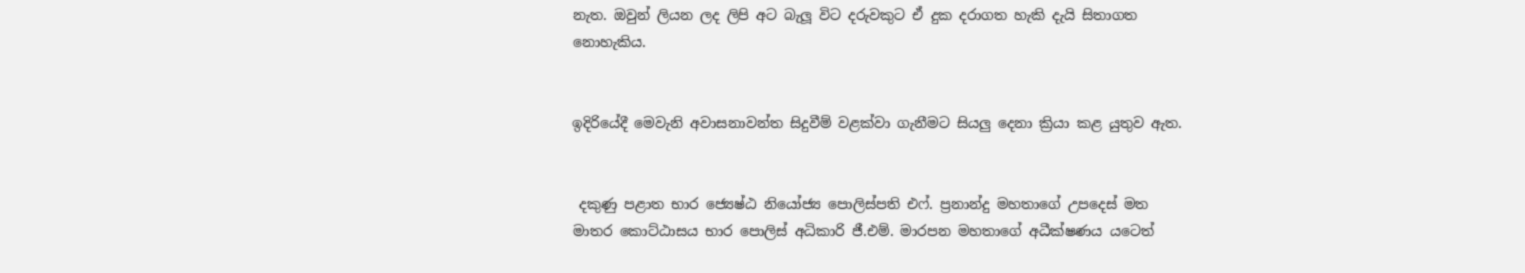නැත. ඔවුන් ලියන ලද ලිපි අට බැලූ විට දරුවකුට ඒ දුක දරාගත හැකි දැයි සිතාගත නොහැකිය.


ඉදිරියේදී මෙවැනි අවාසනාවන්ත සිදුවීම් වළක්වා ගැනීමට සියලු දෙනා ක්‍රියා කළ යුතුව ඇත.


 දකුණු පළාත භාර ජ්‍යෙෂ්ඨ නියෝජ්‍ය පොලිස්පති එෆ්. ප්‍රනාන්දු මහතාගේ උපදෙස් මත මාතර කොට්ඨාසය භාර පොලිස් අධිකාරි ජී.එම්. මාරපන මහතාගේ අධීක්ෂණය යටෙත්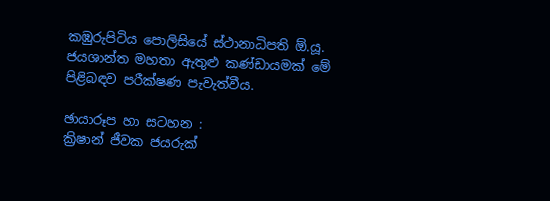කඹුරුපිටිය පොලිසියේ ස්ථානාධිපති ඕ.යූ. ජයශාන්ත මහතා ඇතුළු කණ්ඩායමක් මේ පිළිබඳව පරීක්ෂණ පැවැත්වීය.

ඡායාරූප හා සටහන :
ක්‍රිෂාන් ජීවක ජයරුක්